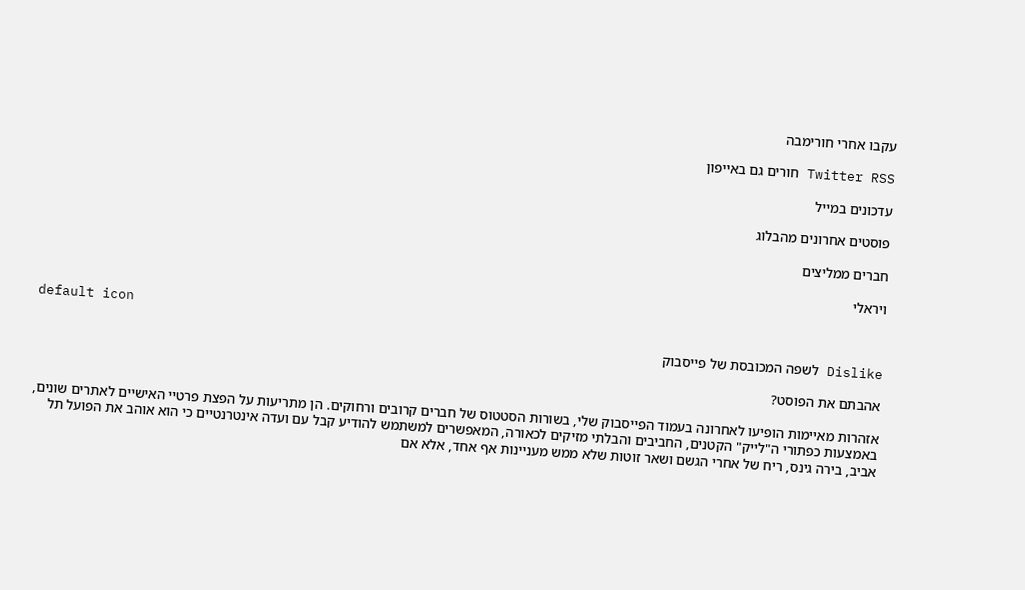עקבו אחרי חורימבה

Twitter RSS חורים גם באייפון

עדכונים במייל

פוסטים אחרונים מהבלוג

חברים ממליצים

ויראלי

default icon

Dislike לשפה המכובסת של פייסבוק

אהבתם את הפוסט?

אזהרות מאיימות הופיעו לאחרונה בעמוד הפייסבוק שלי, בשורות הסטטוס של חברים קרובים ורחוקים. הן מתריעות על הפצת פרטיי האישיים לאתרים שונים, באמצעות כפתורי ה"לייק" הקטנים, החביבים והבלתי מזיקים לכאורה, המאפשרים למשתמש להודיע קבל עם ועדה אינטרנטיים כי הוא אוהב את הפועל תל אביב, בירה גינס, ריח של אחרי הגשם ושאר זוטות שלא ממש מעניינות אף אחד, אלא אם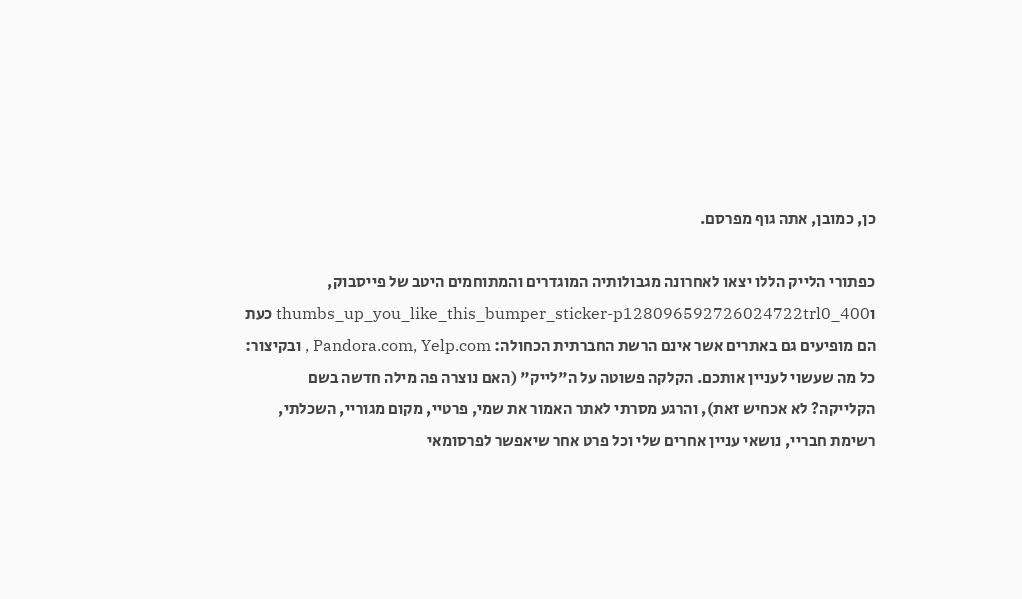כן, כמובן, אתה גוף מפרסם.

כפתורי הלייק הללו יצאו לאחרונה מגבולותיה המוגדרים והמתוחמים היטב של פייסבוק, וthumbs_up_you_like_this_bumper_sticker-p128096592726024722trl0_400 כעת הם מופיעים גם באתרים אשר אינם הרשת החברתית הכחולה: Pandora.com, Yelp.com , ובקיצור: כל מה שעשוי לעניין אותכם. הקלקה פשוטה על ה"לייק" (האם נוצרה פה מילה חדשה בשם הקלייקה? לא אכחיש זאת), והרגע מסרתי לאתר האמור את שמי, פרטיי, מקום מגוריי, השכלתי, רשימת חבריי, נושאי עניין אחרים שלי וכל פרט אחר שיאפשר לפרסומאי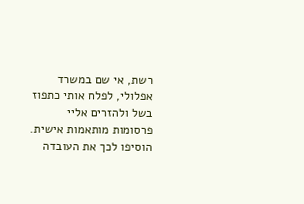רשת, אי שם במשרד אפלולי, לפלח אותי כתפוז בשל ולהזרים אליי פרסומות מותאמות אישית. הוסיפו לכך את העובדה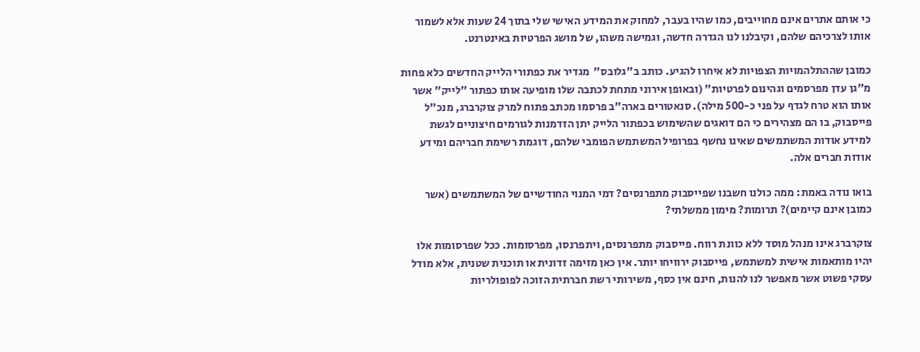כי אותם אתרים אינם מחוייבים, כמו שהיו בעבר, למחוק את המידע האישי שלי בתוך 24 שעות אלא לשמור אותו לצרכיהם שלהם, וקיבלנו לנו הגדרה חדשה, וגמישה משהו, של מושג הפרטיות באינטרנט.

כמובן שההתלהמויות הצפויות לא איחרו להגיע. כותב ב"גלובס"  מגדיר את כפתורי הלייק החדשים כלא פחות מ"גן עדן מפרסמים וגהינום לפרטיות" (ובאופן אירוני מתחת לכתבה שלו מופיעה אותו כפתור "לייק" אשר אותו הוא טרח לגדף על פני כ-500 מילה). סנאטורים בארה"ב פרסמו מכתב פתוח למרק צוקרברג, מנכ"ל פייסבוק, בו הם מצהירים כי הם דואגים שהשימוש בכפתור הלייק יתן הזדמנות לגורמים חיצוניים לגשת למידע אודות המשתמשים שאינו נחשף בפרופיל המשתמש הפומבי שלהם, דוגמת רשימת חבריהם ומידע אודות חברים אלה.

בואו נודה באמת: ממה כולנו חשבנו שפייסבוק מתפרנסים? דמי המנוי החודשיים של המשתמשים (אשר כמובן אינם קיימים)? תרומות? מימון ממשלתי?

צוקרברג אינו מנהל מוסד ללא כוונת רווח. פייסבוק מתפרנסים, ויתפרנסו, מפרסומות. ככל שפרסומות אלו יהיו מותאמות אישית למשתמש, פייסבוק ירוויחו יותר. אין כאן מזימה זדונית או תוכנית שטנית, אלא מודל עסקי פשוט אשר מאפשר לנו להנות, חינם אין כסף, משירותי רשת חברתית הזוכה לפופולריות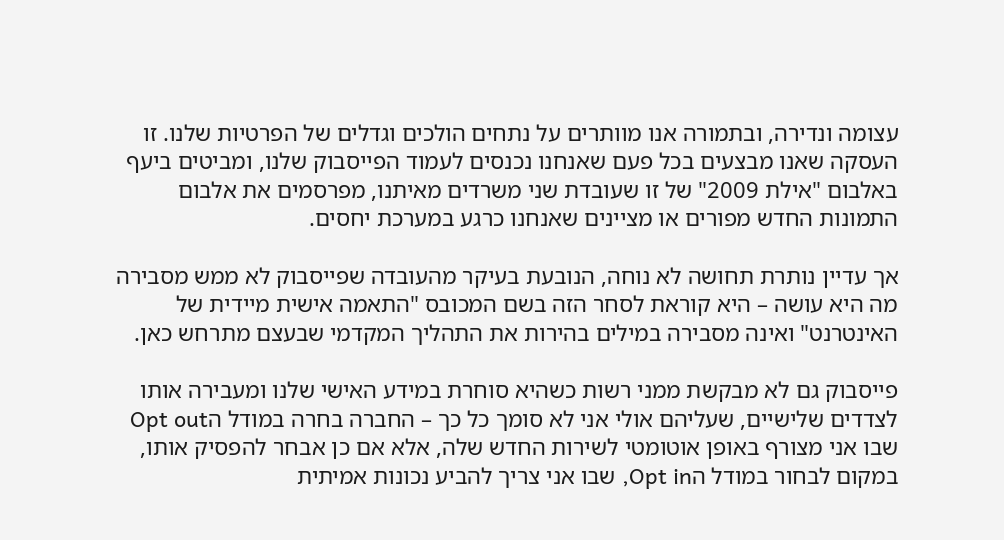עצומה ונדירה, ובתמורה אנו מוותרים על נתחים הולכים וגדלים של הפרטיות שלנו. זו העסקה שאנו מבצעים בכל פעם שאנחנו נכנסים לעמוד הפייסבוק שלנו, ומביטים ביעף באלבום "אילת 2009" של זו שעובדת שני משרדים מאיתנו, מפרסמים את אלבום התמונות החדש מפורים או מציינים שאנחנו כרגע במערכת יחסים.

אך עדיין נותרת תחושה לא נוחה, הנובעת בעיקר מהעובדה שפייסבוק לא ממש מסבירה מה היא עושה – היא קוראת לסחר הזה בשם המכובס "התאמה אישית מיידית של האינטרנט" ואינה מסבירה במילים בהירות את התהליך המקדמי שבעצם מתרחש כאן.

פייסבוק גם לא מבקשת ממני רשות כשהיא סוחרת במידע האישי שלנו ומעבירה אותו לצדדים שלישיים, שעליהם אולי אני לא סומך כל כך – החברה בחרה במודל הOpt out שבו אני מצורף באופן אוטומטי לשירות החדש שלה, אלא אם כן אבחר להפסיק אותו, במקום לבחור במודל הOpt in, שבו אני צריך להביע נכונות אמיתית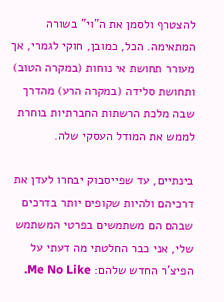להצטרף ולסמן את ה"וי" בשורה המתאימה. הכל, כמובן, חוקי לגמרי, אך מעורר תחושת אי נוחות (במקרה הטוב) ותחושת סלידה (במקרה הרע) מהדרך שבה מלכת הרשתות החברתיות בוחרת לממש את המודל העסקי שלה.

בינתיים, עד שפייסבוק יבחרו לעדן את דרכיהם ולהיות שקופים יותר בדרכים שבהם הם משתמשים בפרטי המשתמש שלי, אני כבר החלטתי מה דעתי על הפיצ’ר החדש שלהם: Me No Like.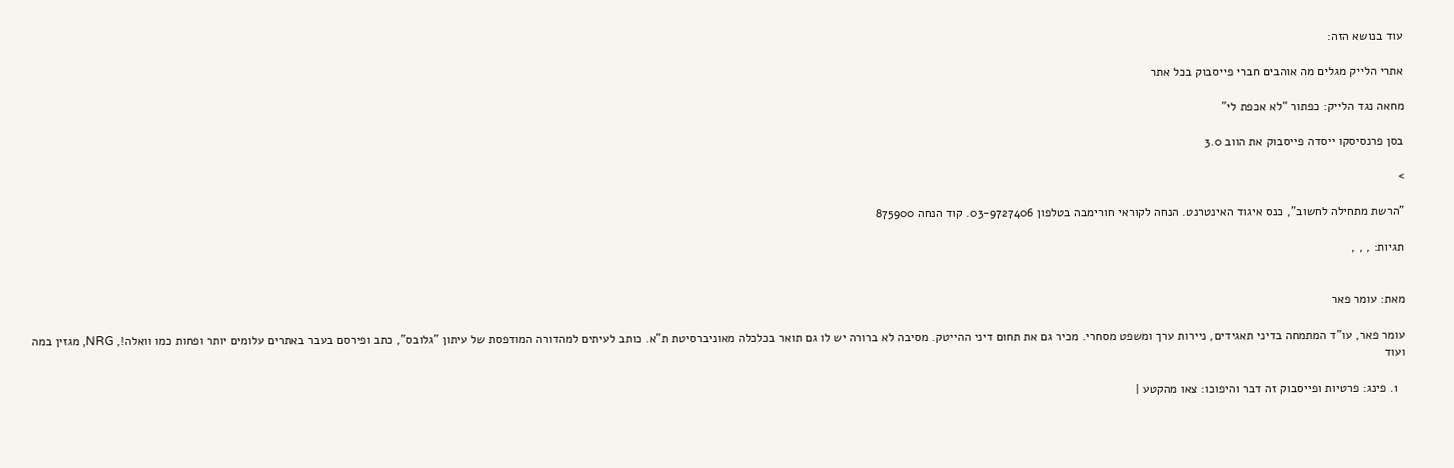עוד בנושא הזה:

אתרי הלייק מגלים מה אוהבים חברי פייסבוק בכל אתר

מחאה נגד הלייק: כפתור “לא אכפת לי”

בסן פרנסיסקו ייסדה פייסבוק את הווב 3.0

>

"הרשת מתחילה לחשוב", כנס איגוד האינטרנט. הנחה לקוראי חורימבה בטלפון 03-9727406. קוד הנחה 875900

תגיות: , , ,


מאת: עומר פאר

עומר פאר, עו"ד המתמחה בדיני תאגידים, ניירות ערך ומשפט מסחרי. מכיר גם את תחום דיני ההייטק. מסיבה לא ברורה יש לו גם תואר בכלכלה מאוניברסיטת ת"א. כותב לעיתים למהדורה המודפסת של עיתון "גלובס", כתב ופירסם בעבר באתרים עלומים יותר ופחות כמו וואלה!, NRG, מגזין במה ועוד

  1. פינג: פרטיות ופייסבוק זה דבר והיפוכו: צאו מהקטע |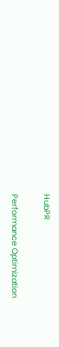HubPR

Performance Optimization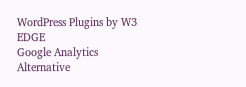WordPress Plugins by W3 EDGE
Google Analytics Alternative